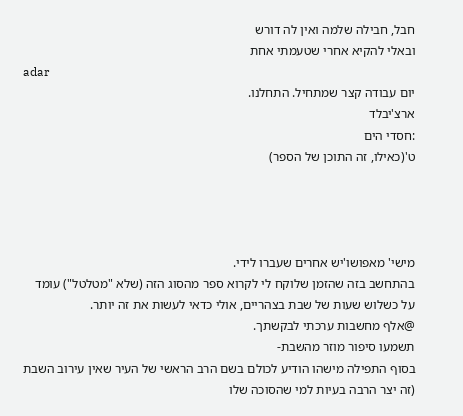חבל, חבילה שלמה ואין לה דורש
ובאלי להקיא אחרי שטעמתי אחת
adar
יום עבודה קצר שמתחיל. התחלנו.
ארצ'יבלד
:חסדי הים
ט'(כאילו, זה התוכן של הספר)




מישי' מאפושו'יש אחרים שעברו לידי.
בהתחשב בזה שהזמן שלוקח לי לקרוא ספר מהסוג הזה (שלא "מטלטל") עומד על כשלוש שעות של שבת בצהריים, אולי כדאי לעשות את זה יותר.
@אלף מחשבות ערכתי לבקשתך.
תשמעו סיפור מוזר מהשבת-
בסוף התפילה מישהו הודיע לכולם בשם הרב הראשי של העיר שאין עירוב השבת (זה יצר הרבה בעיות למי שהסוכה שלו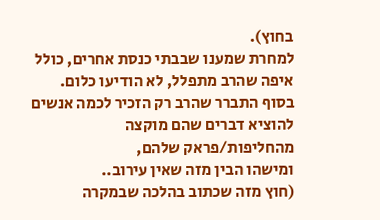בחוץ).
למחרת שמענו שבבתי כנסת אחרים, כולל איפה שהרב מתפלל, לא הודיעו כלום.
בסוף התברר שהרב רק הזכיר לכמה אנשים להוציא דברים שהם מוקצה מהחליפות/פראק שלהם,
ומישהו הבין מזה שאין עירוב..
(חוץ מזה שכתוב בהלכה שבמקרה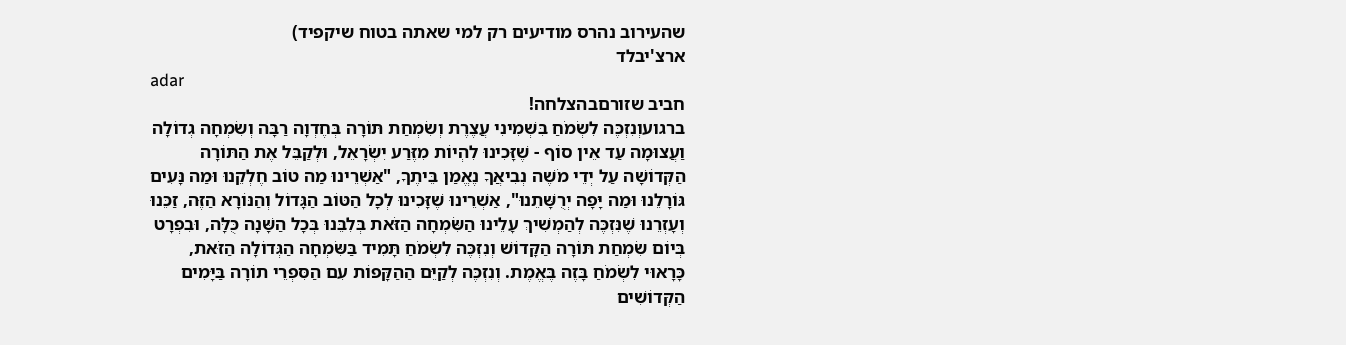שהעירוב נהרס מודיעים רק למי שאתה בטוח שיקפיד)
ארצ'יבלד
adar
חביב שזורםבהצלחה!
ברגועוְנִזְכֶּה לִשְׂמֹחַ בִּשְׁמִינִי עֲצֶרֶת וְשִׂמְחַת תּוֹרָה בְּחֶדְוָה רַבָּה וְשִׂמְחָה גְדוֹלָה וַעֲצוּמָה עַד אֵין סוֹף - שֶׁזָּכִינוּ לִהְיוֹת מִזֶּרַע יִשְׂרָאֵל, וּלְקַבֵּל אֶת הַתּוֹרָה הַקְּדוֹשָׁה עַל יְדֵי מֹשֶׁה נְבִיאֲךָ נֶאֱמַן בֵּיתֶךָ, "אַשְׁרֵינוּ מַה טוֹב חֶלְקֵנוּ וּמַה נָּעִים גּוֹרָלֵנוּ וּמַה יָּפָה יְרֻשָּׁתֵנוּ", אַשְׁרֵינוּ שֶׁזָּכִינוּ לְכָל הַטּוֹב הַגָּדוֹל וְהַנּוֹרָא הַזֶּה, זַכֵּנוּ וְעָזְרֵנוּ שֶׁנִּזְכֶּה לְהַמְשִׁיךְ עָלֵינוּ הַשִּׂמְחָה הַזֹּאת בְּלִבֵּנוּ בְּכָל הַשָּׁנָה כֻּלָּה, וּבִפְרָט בְּיוֹם שִׂמְחַת תּוֹרָה הַקָּדוֹשׁ וְנִזְכֶּה לִשְׂמֹחַ תָּמִיד בַּשִּׂמְחָה הַגְּדוֹלָה הַזֹּאת, כָּרָאוּי לִשְׂמֹחַ בָּזֶה בֶּאֱמֶת. וְנִזְכֶּה לְקַיֵּם הַהַקָּפוֹת עִם הַסִּפְרֵי תוֹרָה בַּיָּמִים הַקְּדוֹשִׁים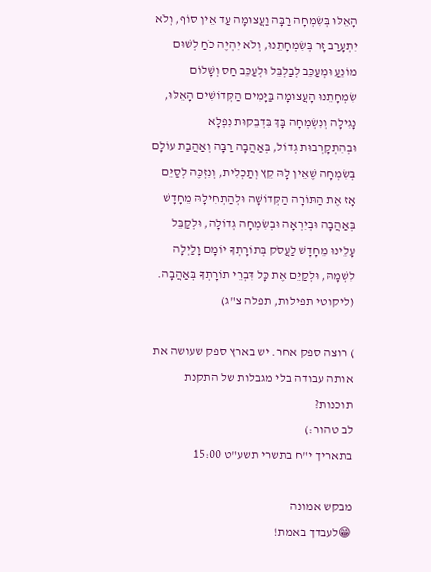הָאֵלּוּ בְּשִׂמְחָה רַבָּה וַעֲצוּמָה עַד אֵין סוֹף, וְלֹא יִתְעָרַב זָר בְּשִׂמְחָתֵנוּ, וְלֹא יִהְיֶה כֹחַ לְשׁוּם מוֹנֵעַ וּמְעַכֵּב לְבַלְבֵּל וּלְעַכֵּב חַס וְשָׁלוֹם שִׂמְחָתֵנוּ הָעֲצוּמָה בַּיָּמִים הַקְּדוֹשִׁים הָאֵלּוּ, נָגִילָה וְנִשְׂמְחָה בָּךְ בִּדְבֵקוּת נִפְלָא וּבְהִתְקָרְבוּת גְדוֹל, בְּאַהֲבָה רַבָּה וְאַהֲבַת עוֹלָם בְּשִׂמְחָה שֶׁאֵין לָהּ קֵץ וְתַכְלִית, וְנִזְכֶּה לְסַיֵּם אָז אֶת הַתּוֹרָה הַקְּדוֹשָׁה וּלְהַתְחִילָהּ מֵחָדָשׁ בְּאַהֲבָה וּבְיִרְאָה וּבְשִׂמְחָה גְדוֹלָה, וּלְקַבֵּל עָלֵינוּ מֵחָדָשׁ לַעֲסֹק בְּתוֹרָתְךָ יוֹמָם וָלַיְלָה לִשְׁמָהּ, וּלְקַיֵּם אֶת כָּל דִּבְרֵי תוֹרָתְךָ בְּאַהֲבָה.
(ליקוטי תפילות, תפלה צ"ג)

) רוצה ספק אחר. יש בארץ ספק שעושה את אותה עבודה בלי מגבלות של התקנת תוכנות?
לב טהור:)
בתאריך י"ח בתשרי תשע"ט 15:00

מבקש אמונה
😁לעבדך באמת!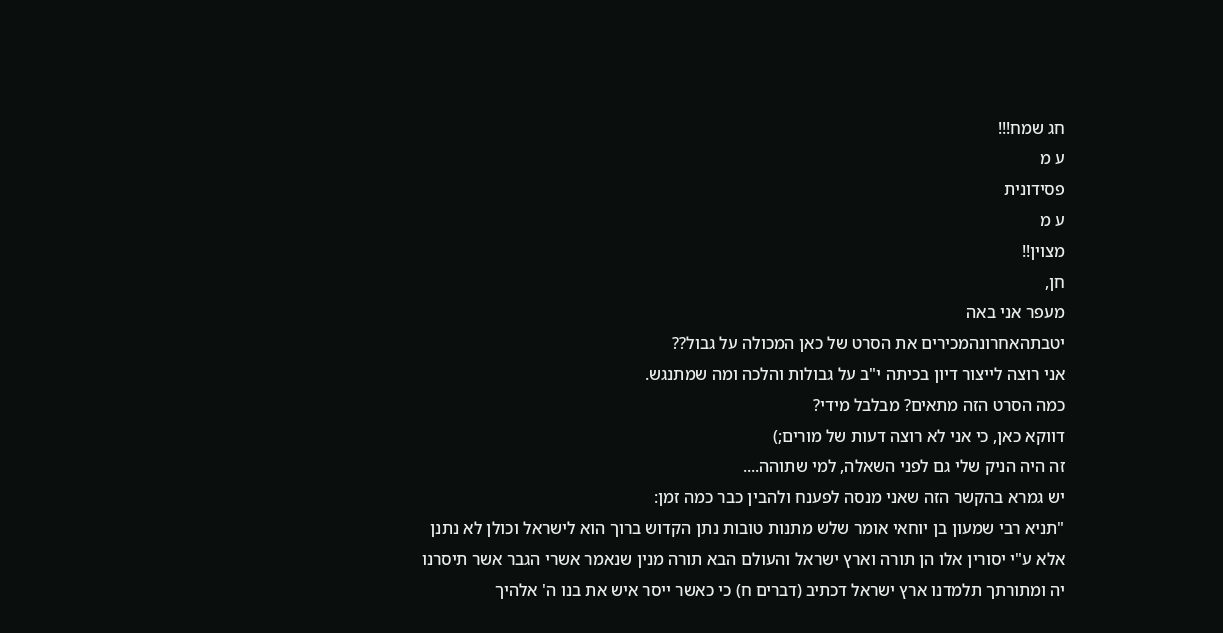חג שמח!!!
ע מ
פסידונית
ע מ
מצוין!!
חן,
מעפר אני באה
יטבתהאחרונהמכירים את הסרט של כאן המכולה על גבול??
אני רוצה לייצור דיון בכיתה י"ב על גבולות והלכה ומה שמתנגש.
כמה הסרט הזה מתאים? מבלבל מידי?
דווקא כאן, כי אני לא רוצה דעות של מורים;)
זה היה הניק שלי גם לפני השאלה, למי שתוהה....
יש גמרא בהקשר הזה שאני מנסה לפענח ולהבין כבר כמה זמן:
"תניא רבי שמעון בן יוחאי אומר שלש מתנות טובות נתן הקדוש ברוך הוא לישראל וכולן לא נתנן אלא ע"י יסורין אלו הן תורה וארץ ישראל והעולם הבא תורה מנין שנאמר אשרי הגבר אשר תיסרנו יה ומתורתך תלמדנו ארץ ישראל דכתיב (דברים ח) כי כאשר ייסר איש את בנו ה' אלהיך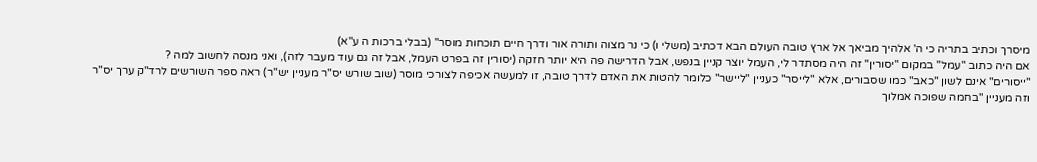מיסרך וכתיב בתריה כי ה' אלהיך מביאך אל ארץ טובה העולם הבא דכתיב (משלי ו) כי נר מצוה ותורה אור ודרך חיים תוכחות מוסר" (בבלי ברכות ה ע"א)
אם היה כתוב "עמל" במקום "יסורין" זה היה מסתדר לי, העמל יוצר קניין בנפש, אבל הדרישה פה היא יותר חזקה (יסורין זה בפרט העמל, אבל זה גם עוד מעבר לזה), ואני מנסה לחשוב למה ?
"ייסורים" אינם לשון "כאב" כמו שסבורים, אלא "לייסר" כעניין "ליישר" כלומר להטות את האדם לדרך טובה, זו למעשה אכיפה לצורכי מוסר (שוב שורש יס"ר מעניין יש"ר) ראה ספר השורשים לרד"ק ערך יס"ר
וזה מעניין "בחמה שפוכה אמלוך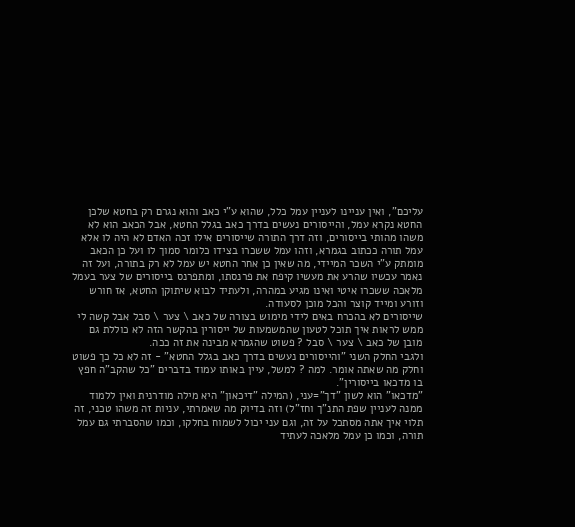עליכם", ואין עניינו לעניין עמל כלל, שהוא ע"י כאב והוא נגרם רק בחטא שלכן החטא נקרא עמל, והייסורים נעשים בדרך כאב בגלל החטא, אבל הכאב הוא לא משהו מהותי בייסורים, וזה דרך התורה שייסורים אילו זכה האדם לא היה לו אלא עמל תורה ככתוב בגמרא, וזהו עמל ששכרו בצידו כלומר סמוך לו ועל כן הכאב מומתק ע"י השכר המיידי, מה שאין כן אחר החטא יש עמל לא רק בתורה, ועל זה נאמר עכשיו שהרע את מעשיו קיפח את פרנסתו, ומתפרנס בייסורים של צער בעמל מלאכה ששכרו איטי ואינו מגיע במהרה, ולעתיד לבוא שיתוקן החטא, אז חורש וזורע ומייד קוצר והכל מוכן לסעודה.
שייסורים לא בהכרח באים לידי מימוש בצורה של כאב \ צער \ סבל אבל קשה לי ממש לראות איך תוכל לטעון שהמשמעות של ייסורין בהקשר הזה לא כוללת גם מובן של כאב \ צער \ סבל ? פשוט שהגמרא מבינה את זה ככה.
ולגבי החלק השני "והייסורים נעשים בדרך כאב בגלל החטא" - זה לא כל כך פשוט וחלק מה שאתה אומר. למה ? למשל, עיין באותו עמוד בדברים "כל שהקב"ה חפץ בו מדכאו בייסורין".
"מדכאו" הוא לשון "דך"=עני, (המילה "דיכאון" היא מילה מודרנית ואין ללמוד ממנה לעניין שפת התנ"ך וחז"ל) וזה בדיוק מה שאמרתי, עניות זה משהו טכני, זה תלוי איך אתה מסתכל על זה, וגם עני יכול לשמוח בחלקו, וכמו שהסברתי גם עמל תורה, וכמו כן עמל מלאכה לעתיד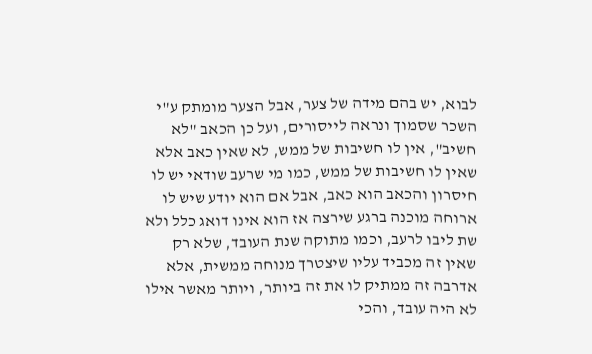לבוא, יש בהם מידה של צער, אבל הצער מומתק ע"י השכר שסמוך ונראה לייסורים, ועל כן הכאב "לא חשיב", אין לו חשיבות של ממש, לא שאין כאב אלא שאין לו חשיבות של ממש, כמו מי שרעב שודאי יש לו חיסרון והכאב הוא כאב, אבל אם הוא יודע שיש לו ארוחה מוכנה ברגע שירצה אז הוא אינו דואג כלל ולא שת ליבו לרעב, וכמו מתוקה שנת העובד, שלא רק שאין זה מכביד עליו שיצטרך מנוחה ממשית, אלא אדרבה זה ממתיק לו את זה ביותר, ויותר מאשר אילו לא היה עובד, והכי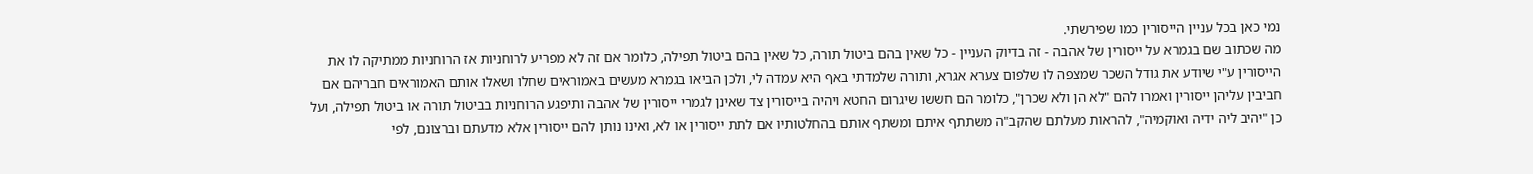נמי כאן בכל עניין הייסורין כמו שפירשתי.
מה שכתוב שם בגמרא על ייסורין של אהבה - זה בדיוק העניין - כל שאין בהם ביטול תורה, כל שאין בהם ביטול תפילה, כלומר אם זה לא מפריע לרוחניות אז הרוחניות ממתיקה לו את הייסורין ע"י שיודע את גודל השכר שמצפה לו שלפום צערא אגרא, ותורה שלמדתי באף היא עמדה לי, ולכן הביאו בגמרא מעשים באמוראים שחלו ושאלו אותם האמוראים חבריהם אם חביבין עליהן ייסורין ואמרו להם "לא הן ולא שכרן", כלומר הם חששו שיגרום החטא ויהיה בייסורין צד שאינן לגמרי ייסורין של אהבה ותיפגע הרוחניות בביטול תורה או ביטול תפילה, ועל כן "יהיב ליה ידיה ואוקמיה", להראות מעלתם שהקב"ה משתתף איתם ומשתף אותם בהחלטותיו אם לתת ייסורין או לא, ואינו נותן להם ייסורין אלא מדעתם וברצונם, לפי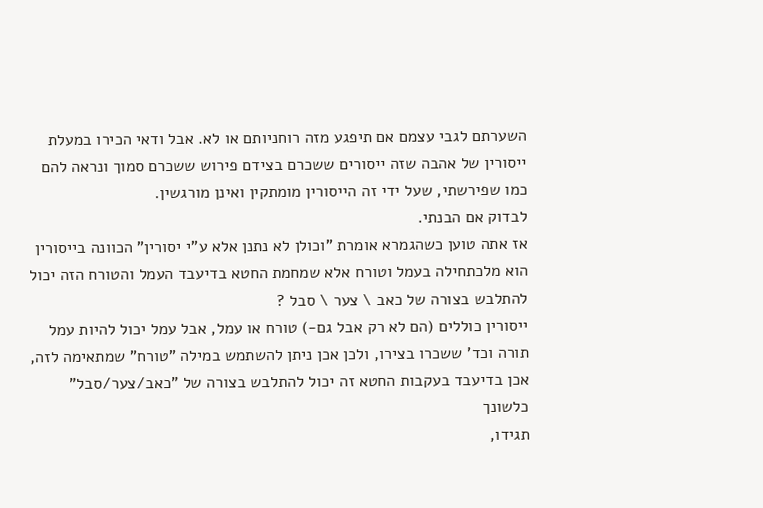השערתם לגבי עצמם אם תיפגע מזה רוחניותם או לא. אבל ודאי הכירו במעלת ייסורין של אהבה שזה ייסורים ששכרם בצידם פירוש ששכרם סמוך ונראה להם כמו שפירשתי, שעל ידי זה הייסורין מומתקין ואינן מורגשין.
לבדוק אם הבנתי.
אז אתה טוען כשהגמרא אומרת "וכולן לא נתנן אלא ע"י יסורין" הכוונה בייסורין הוא מלכתחילה בעמל וטורח אלא שמחמת החטא בדיעבד העמל והטורח הזה יכול להתלבש בצורה של כאב \ צער \ סבל ?
ייסורין כוללים (הם לא רק אבל גם-) טורח או עמל, אבל עמל יכול להיות עמל תורה וכד' ששכרו בצירו, ולכן אכן ניתן להשתמש במילה "טורח" שמתאימה לזה, אכן בדיעבד בעקבות החטא זה יכול להתלבש בצורה של "כאב/צער/סבל" כלשונך
תגידו,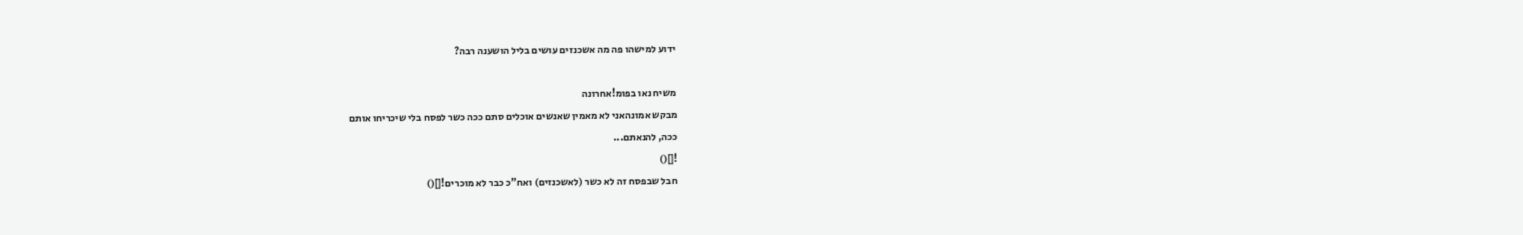ידוע למישהו פה מה אשכנזים עושים בליל הושענה רבה?

משיח נאו בפומ!אחרונה
מבקש אמונהאני לא מאמין שאנשים אוכלים סתם ככה כשר לפסח בלי שיכריחו אותם
ככה, להנאתם...
![]()
חבל שבפסח זה לא כשר (לאשכנזים) ואח"כ כבר לא מוכרים![]()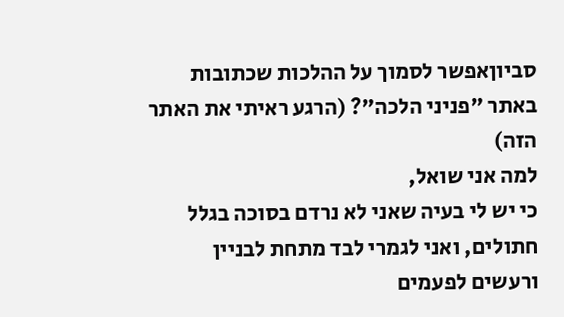סביוןאפשר לסמוך על ההלכות שכתובות באתר "פניני הלכה"? (הרגע ראיתי את האתר הזה)
למה אני שואל,
כי יש לי בעיה שאני לא נרדם בסוכה בגלל חתולים, ואני לגמרי לבד מתחת לבניין ורעשים לפעמים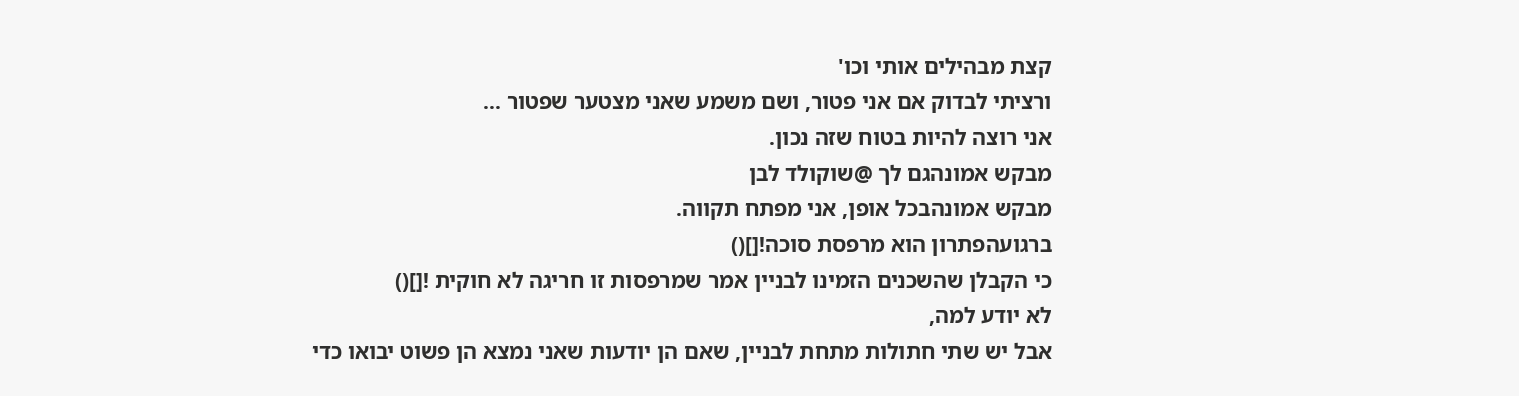קצת מבהילים אותי וכו'
ורציתי לבדוק אם אני פטור, ושם משמע שאני מצטער שפטור ...
אני רוצה להיות בטוח שזה נכון.
מבקש אמונהגם לך @שוקולד לבן
מבקש אמונהבכל אופן, אני מפתח תקווה.
ברגועהפתרון הוא מרפסת סוכה![]()
כי הקבלן שהשכנים הזמינו לבניין אמר שמרפסות זו חריגה לא חוקית ![]()
לא יודע למה,
אבל יש שתי חתולות מתחת לבניין, שאם הן יודעות שאני נמצא הן פשוט יבואו כדי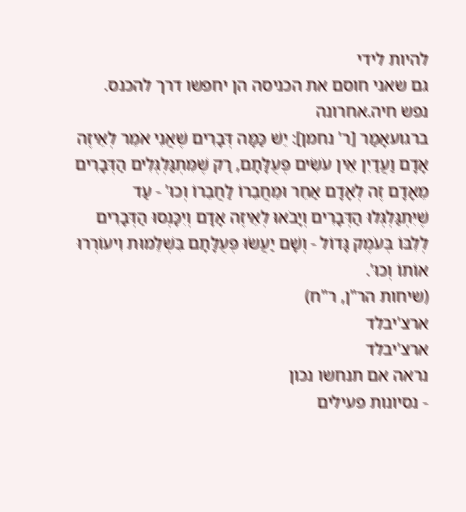להיות לידי
גם שאני חוסם את הכניסה הן יחפשו דרך להכנס.
נפש חיה.אחרונה
ברגועאָמַר [ר' נחמן]: יֵשׁ כַּמָּה דְּבָרִים שֶׁאֲנִי אֹמֵר לְאֵיזֶה אָדָם וַעֲדַיִן אֵין עֹשִׂים פְּעֻלָּתָם, רַק שֶׁמִּתְגַּלְגְּלִים הַדְּבָרִים מֵאָדָם זֶה לְאָדָם אַחֵר וּמֵחֲבֵרוֹ לַחֲבֵרוֹ וְכוּ' - עַד שֶׁיִּתְגַּלְגְּלוּ הַדְּבָרִים וְיָבֹאוּ לְאֵיזֶה אָדָם וְיִכָּנְסוּ הַדְּבָרִים לְלִבּוֹ בְּעֹמֶק גָּדוֹל - וְשָׁם יַעֲשׂוּ פְּעֻלָּתָם בִּשְׁלֵמוּת וִיעוֹרְרוּ אוֹתוֹ וְכוּ'.
(שיחות הר"ן, ר"ח)
ארצ'יבלד
ארצ'יבלד
נראה אם תנחשו נכון
- נסיונות פעילים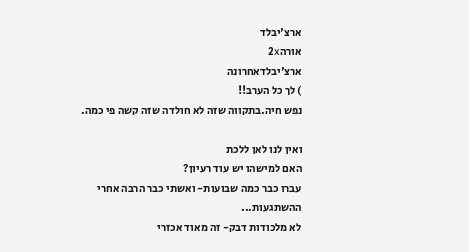ארצ'יבלד
אורה2x
ארצ'יבלדאחרונה
) לך כל הערב!!
נפש חיה.בתקווה שזה לא חולדה שזה קשה פי כמה.

ואין לנו לאן ללכת
האם למישהו יש עוד רעיון?
עברו כבר כמה שבועות- ואשתי כבר הרבה אחרי ההשתגעות...
לא מלכודות דבק- זה מאוד אכזרי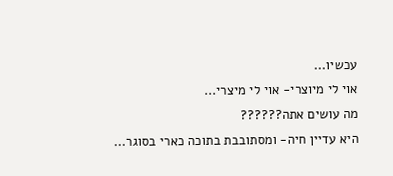עכשיו...
אוי לי מיוצרי- אוי לי מיצרי...
מה עושים אתה??????
היא עדיין חיה- ומסתובבת בתוכה כארי בסוגר...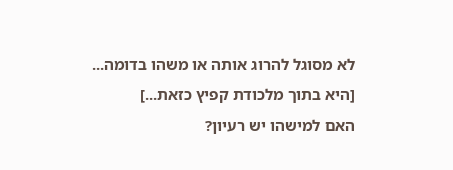לא מסוגל להרוג אותה או משהו בדומה...
[היא בתוך מלכודת קפיץ כזאת...]
האם למישהו יש רעיון?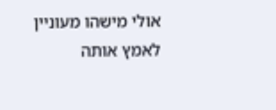אולי מישהו מעוניין לאמץ אותה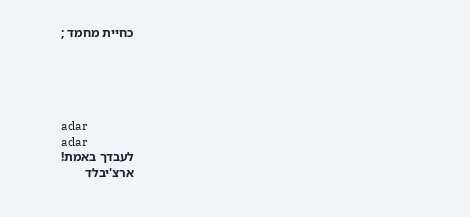כחיית מחמד ;





adar
adar
לעבדך באמת!
ארצ'יבלד